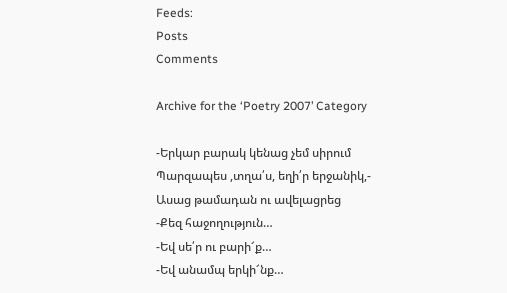Feeds:
Posts
Comments

Archive for the ‘Poetry 2007’ Category

-Երկար բարակ կենաց չեմ սիրում
Պարզապես ,տղա՛ս, եղի՛ր երջանիկ,-
Ասաց թամադան ու ավելացրեց
-Քեզ հաջողություն…
-Եվ սե՛ր ու բարի՜ք…
-Եվ անամպ երկի՜նք…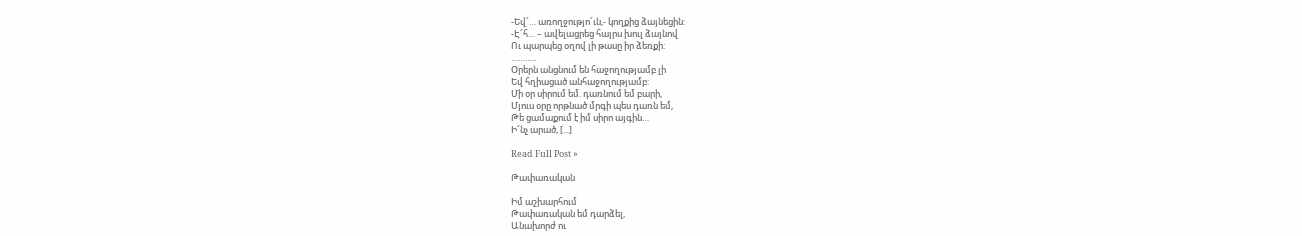-Եվ՜… առողջությո՜ւն,- կողքից ձայնեցին:
-Է՜հ… – ավելացրեց հայրս խուլ ձայնով
Ու պարպեց օղով լի թասը իր ձեռքի:
………..
Օրերն անցնում են հաջողությամբ լի
Եվ հղիացած անհաջողությամբ:
Մի օր սիրում եմ. դառնում եմ բարի,
Մյուս օրը որթնած մրգի պես դառն եմ,
Թե ցամաքում է իմ սիրո այգին…
Ի՜նչ արած, [...]

Read Full Post »

Թափառական

Իմ աշխարհում
Թափառական եմ դարձել,
Անախորժ ու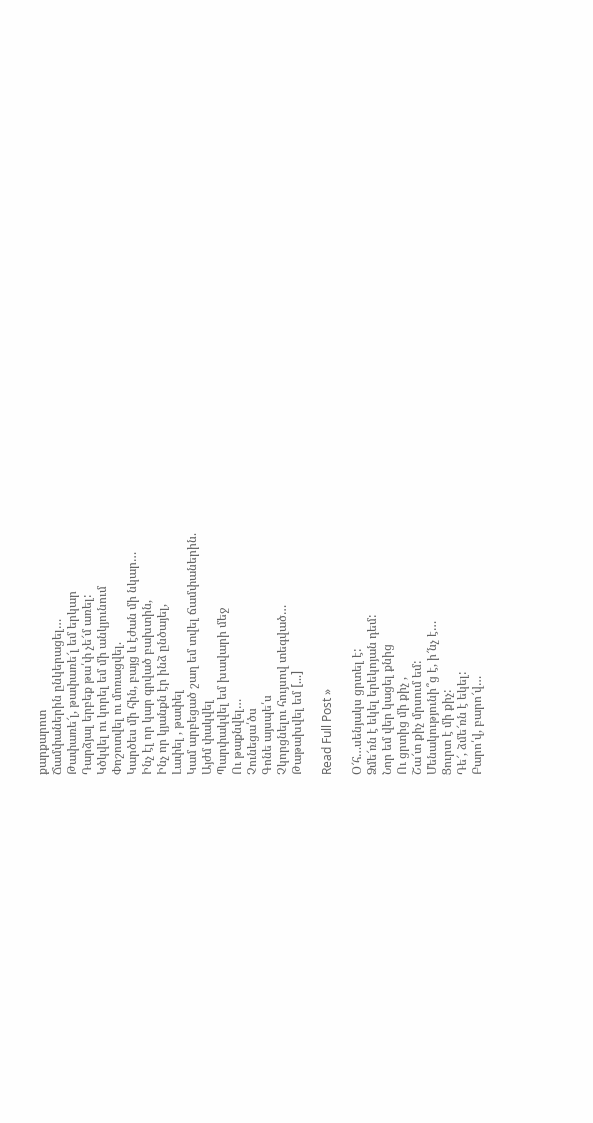քարքարոտ
Ճամփաներին ընկերացել…
Թափառե՜լ, թափառե՜լ եմ երկար
Դարձյալ երբեք թա՛փ չե՜մ առել:
Կծկվել ու կորել եմ մի անկյունում
Փոշոտվել ու մոռացվել.
Կարծես մի հին, բայց և էժան մի նկար…
Ինչ էլ որ կար գրված բախտին,
Ինչ որ կյանքն էր ինձ ընծայել,
Լափել , թափել
Կամ արբեցած շաղ եմ տվել ճամփաներին.
Այժմ փակվել
Պարփակվել եմ խավարի մեջ
Ու թաքնվել…
Չունեցա՛ծս
Գոնե այսպե՛ս
Չկորցնելու հույսով տեգված…
Թաթախվել եմ [...]

Read Full Post »

Օ՜հ…սենյակս ցրտել է:
Ձմե՜ռն է եկել երեկոյան դեմ:
Նոր եմ վեր կացել քնից
Ու ցրտից մի քիչ ,
Շա՜տ քիչ մրսում եմ:
Մենակությունի՞ց է, ի՜նչ է…
Ցուրտ է մի քիչ:
Դե՜, ձմե՜ռն է եկել:
Բարո՛վ, բարո՜վ…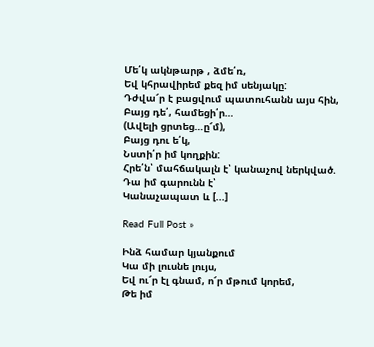Մե՛կ ակնթարթ , ձմե՛ռ,
Եվ կհրավիրեմ քեզ իմ սենյակը:
Դժվա՜ր է բացվում պատուհանն այս հին,
Բայց դե՛, համեցի՛ր…
(Ավելի ցրտեց…ը՜մ),
Բայց դու ե՛կ,
Նստի՛ր իմ կողքին:
Հրե՛ն՝ մահճակալն է՝ կանաչով ներկված.
Դա իմ գարունն է՝
Կանաչապատ և [...]

Read Full Post »

Ինձ համար կյանքում
Կա մի լուսնե լույս,
Եվ ու՜ր էլ գնամ, ո՜ր մթում կորեմ,
Թե իմ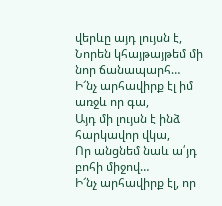վերևը այդ լույսն է,
Նորեն կհայթայթեմ մի նոր ճանապարհ…
Ի՜նչ արհավիրք էլ իմ առջև որ գա,
Այդ մի լույսն է ինձ հարկավոր վկա,
Որ անցնեմ նաև ա՛յդ բոհի միջով…
Ի՜նչ արհավիրք էլ, որ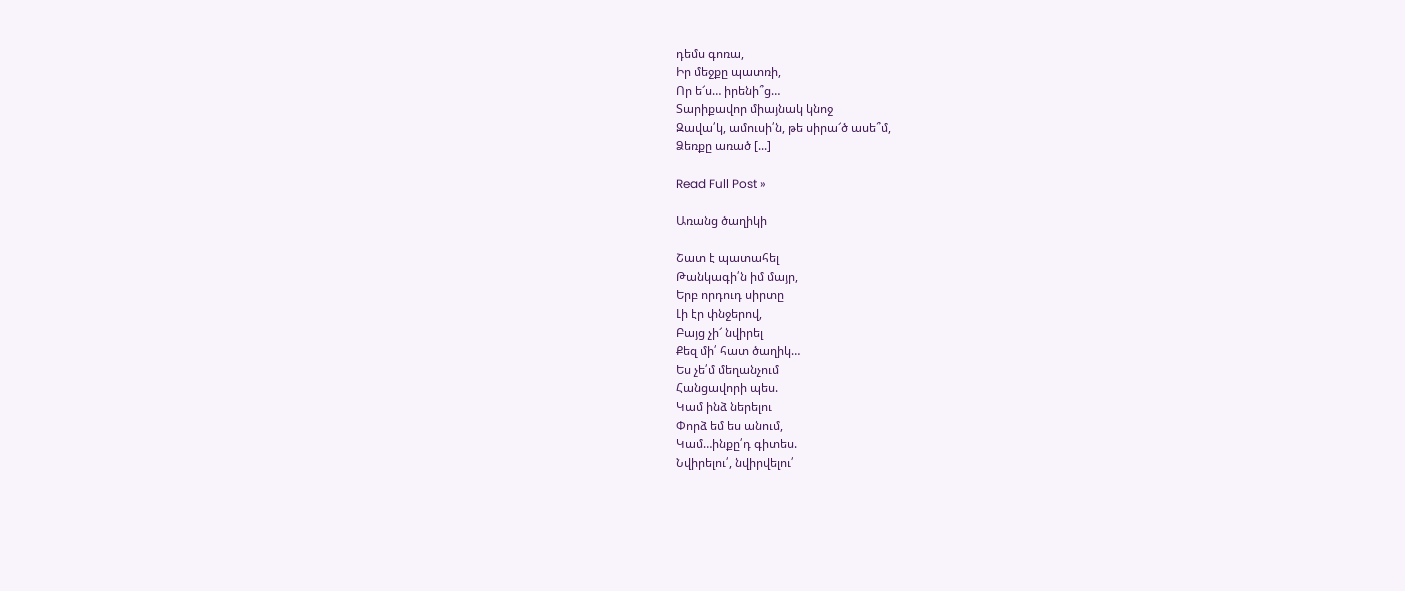դեմս գոռա,
Իր մեջքը պատռի,
Որ ե՜ս… իրենի՞ց…
Տարիքավոր միայնակ կնոջ
Զավա՛կ, ամուսի՛ն, թե սիրա՜ծ ասե՞մ,
Ձեռքը առած [...]

Read Full Post »

Առանց ծաղիկի

Շատ է պատահել
Թանկագի՛ն իմ մայր,
Երբ որդուդ սիրտը
Լի էր փնջերով,
Բայց չի՜ նվիրել
Քեզ մի՛ հատ ծաղիկ…
Ես չե՛մ մեղանչում
Հանցավորի պես.
Կամ ինձ ներելու
Փորձ եմ ես անում,
Կամ…ինքը՛դ գիտես.
Նվիրելու՛, նվիրվելու՛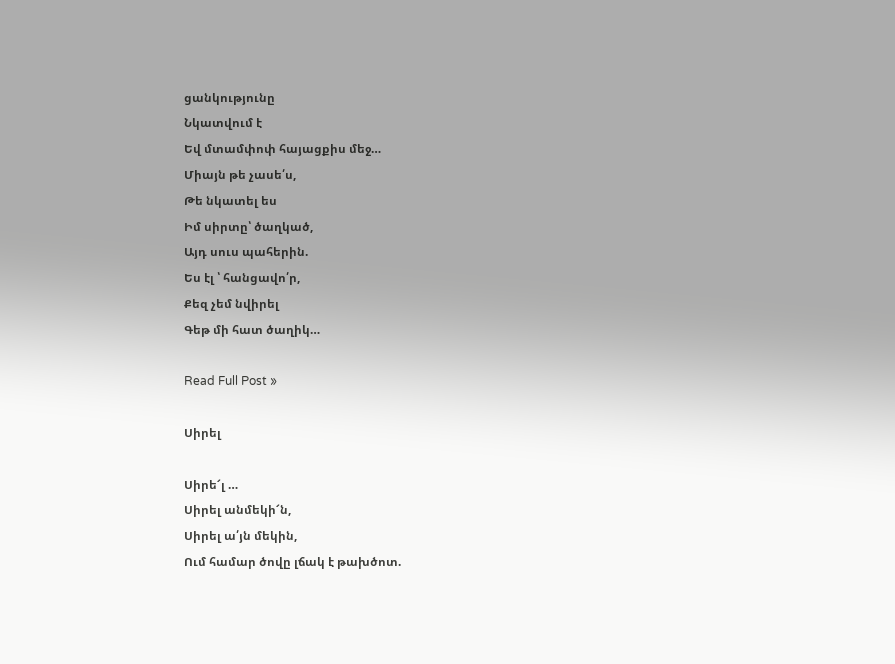ցանկությունը
Նկատվում է
Եվ մտամփոփ հայացքիս մեջ…
Միայն թե չասե՛ս,
Թե նկատել ես
Իմ սիրտը՝ ծաղկած,
Այդ սուս պահերին.
Ես էլ ՝ հանցավո՛ր,
Քեզ չեմ նվիրել
Գեթ մի հատ ծաղիկ…

Read Full Post »

Սիրել

Սիրե՜լ …
Սիրել անմեկի՜ն,
Սիրել ա՛յն մեկին,
Ում համար ծովը լճակ է թախծոտ.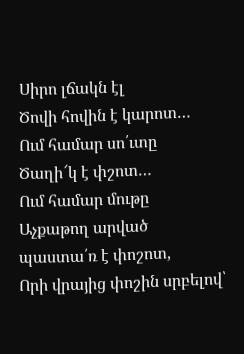Սիրո լճակն էլ
Ծովի հովին է կարոտ…
Ում համար սո՛ւտը
Ծաղի՜կ է փշոտ…
Ում համար մութը
Աչքաթող արված պաստա՛ռ է փոշոտ,
Որի վրայից փոշին սրբելով՝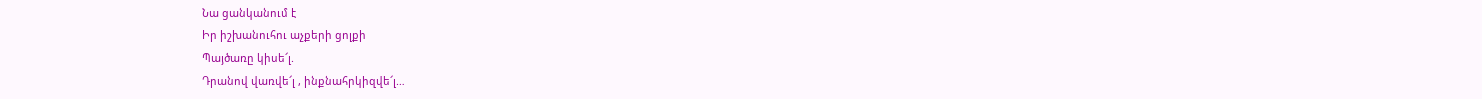Նա ցանկանում է
Իր իշխանուհու աչքերի ցոլքի
Պայծառը կիսե՜լ.
Դրանով վառվե՜լ , ինքնահրկիզվե՜լ…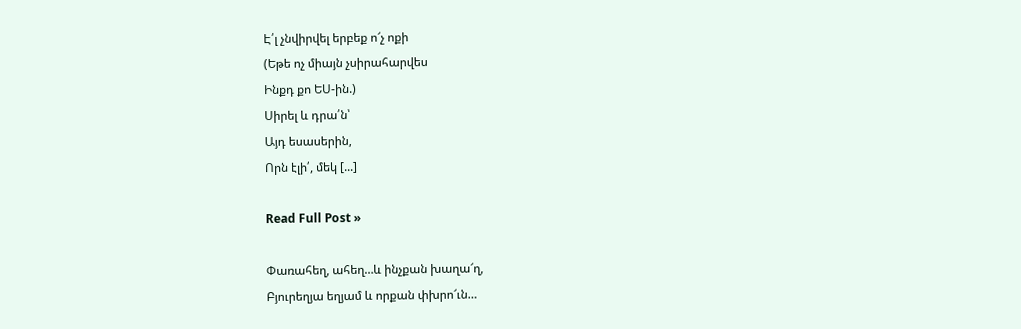Է՛լ չնվիրվել երբեք ո՜չ ոքի
(Եթե ոչ միայն չսիրահարվես
Ինքդ քո ԵՍ-ին.)
Սիրել և դրա՛ն՝
Այդ եսասերին,
Որն էլի՛, մեկ [...]

Read Full Post »

Փառահեղ, ահեղ…և ինչքան խաղա՜ղ,
Բյուրեղյա եղյամ և որքան փխրո՜ւն…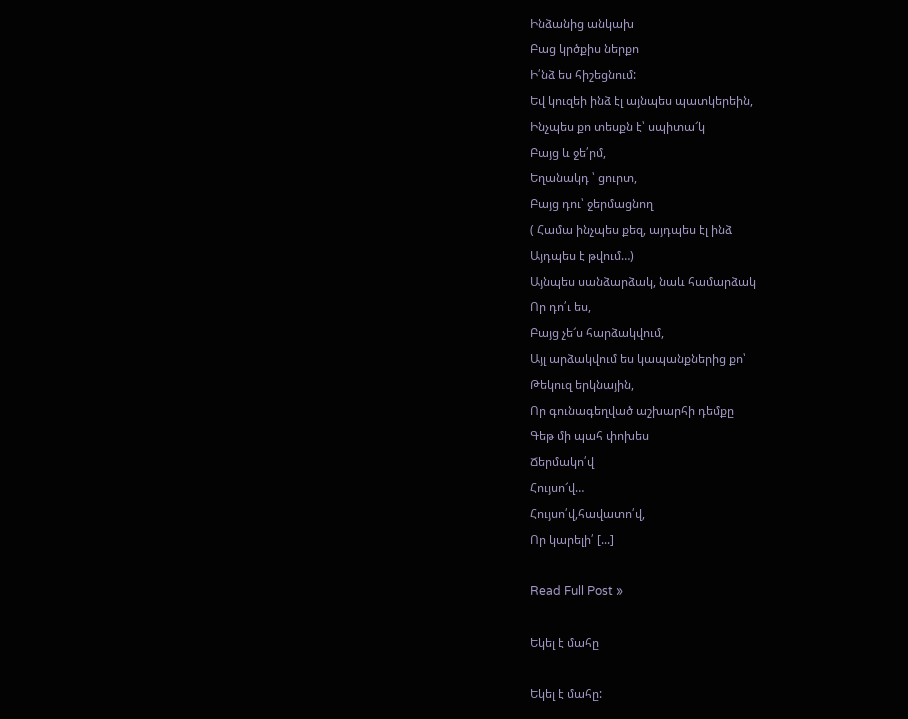Ինձանից անկախ
Բաց կրծքիս ներքո
Ի՛նձ ես հիշեցնում:
Եվ կուզեի ինձ էլ այնպես պատկերեին,
Ինչպես քո տեսքն է՝ սպիտա՜կ
Բայց և ջե՛րմ,
Եղանակդ ՝ ցուրտ,
Բայց դու՝ ջերմացնող
( Համա ինչպես քեզ, այդպես էլ ինձ
Այդպես է թվում…)
Այնպես սանձարձակ, նաև համարձակ
Որ դո՛ւ ես,
Բայց չե՜ս հարձակվում,
Այլ արձակվում ես կապանքներից քո՝
Թեկուզ երկնային,
Որ գունագեղված աշխարհի դեմքը
Գեթ մի պահ փոխես
Ճերմակո՛վ
Հույսո՜վ…
Հույսո՛վ,հավատո՛վ,
Որ կարելի՛ [...]

Read Full Post »

Եկել է մահը

Եկել է մահը: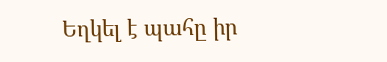Եղկել է պահը իր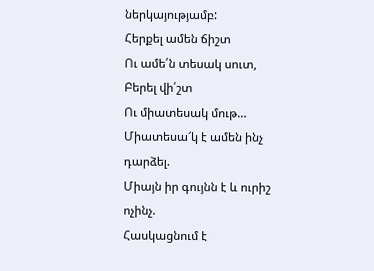ներկայությամբ:
Հերքել ամեն ճիշտ
Ու ամե՛ն տեսակ սուտ,
Բերել վի՛շտ
Ու միատեսակ մութ…
Միատեսա՜կ է ամեն ինչ դարձել.
Միայն իր գույնն է և ուրիշ ոչինչ.
Հասկացնում է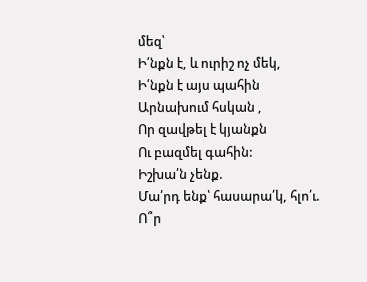մեզ՝
Ի՛նքն է, և ուրիշ ոչ մեկ,
Ի՛նքն է այս պահին
Արնախում հսկան ,
Որ զավթել է կյանքն
Ու բազմել գահին:
Իշխա՛ն չենք.
Մա՛րդ ենք՝ հասարա՛կ, հլո՛ւ.
Ո՞ր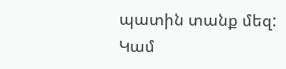պատին տանք մեզ:
Կամ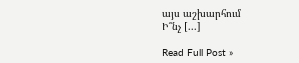այս աշխարհում
Ի՞նչ [...]

Read Full Post »